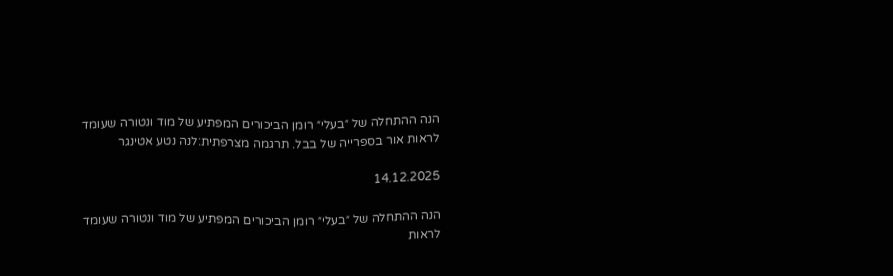הנה ההתחלה של ״בעלי״ רומן הביכורים המפתיע של מוד ונטורה שעומד לראות אור בספרייה של בבל. תרגמה מצרפתית:לנה נטע אטינגר

14.12.2025

הנה ההתחלה של ״בעלי״ רומן הביכורים המפתיע של מוד ונטורה שעומד לראות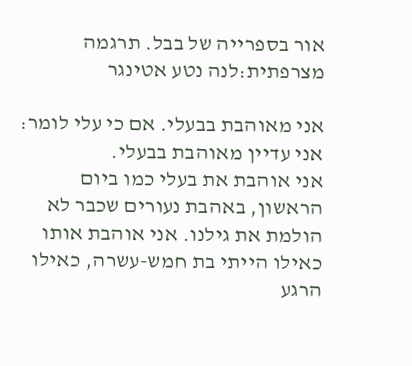אור בספרייה של בבל. תרגמה מצרפתית:לנה נטע אטינגר

אני מאוהבת בבעלי. אם כי עלי לומר: אני עדיין מאוהבת בבעלי.
אני אוהבת את בעלי כמו ביום הראשון, באהבת נעורים שכבר לא הולמת את גילנו. אני אוהבת אותו כאילו הייתי בת חמש-עשרה, כאילו הרגע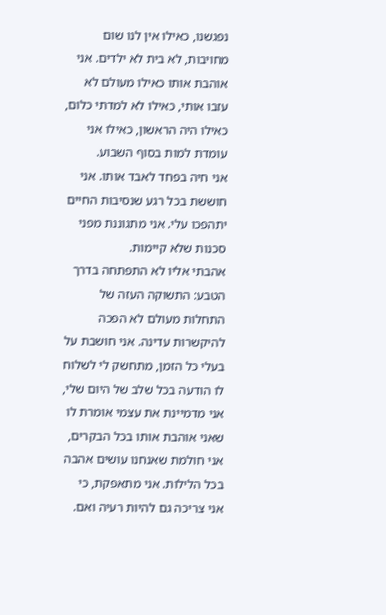נפגשנו, כאילו אין לנו שום מחויבות, לא בית לא ילדים. אני אוהבת אותו כאילו מעולם לא עזבו אותי, כאילו לא למדתי כלום, כאילו היה הראשון, כאילו אני עומדת למות בסוף השבוע.
אני חיה בפחד לאבד אותו. אני חוששת בכל רגע שנסיבות החיים יתהפכו עלי. אני מתגוננת מפני סכנות שלא קיימות.
אהבתי אליו לא התפתחה בדרך הטבע: התשוקה העזה של התחלות מעולם לא הפכה להיקשרות עדינה. אני חושבת על בעלי כל הזמן, מתחשק לי לשלוח לו הודעה בכל שלב של היום שלי, אני מדמיינת את עצמי אומרת לו שאני אוהבת אותו בכל הבקרים, אני חולמת שאנחנו עושים אהבה בכל הלילות. אני מתאפקת, כי אני צריכה גם להיות רעיה ואם.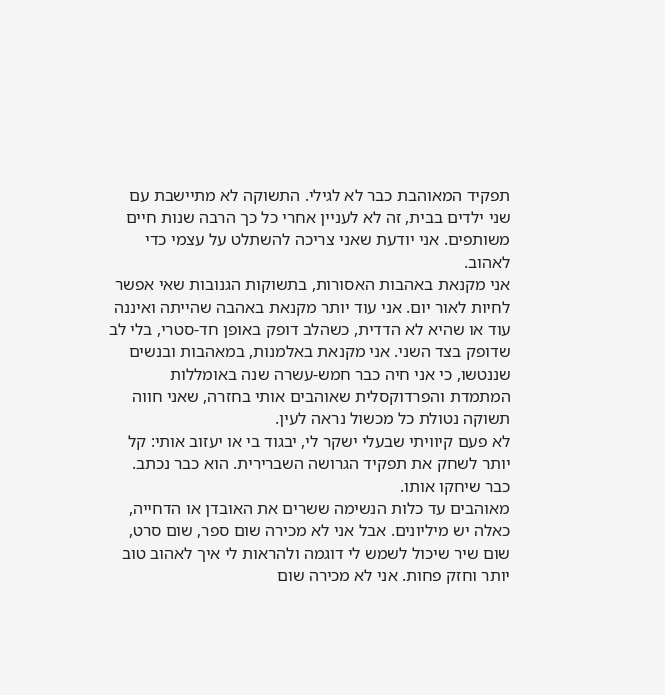תפקיד המאוהבת כבר לא לגילי. התשוקה לא מתיישבת עם שני ילדים בבית, זה לא לעניין אחרי כל כך הרבה שנות חיים משותפים. אני יודעת שאני צריכה להשתלט על עצמי כדי לאהוב.
אני מקנאת באהבות האסורות, בתשוקות הגנובות שאי אפשר לחיות לאור יום. אני עוד יותר מקנאת באהבה שהייתה ואיננה עוד או שהיא לא הדדית, כשהלב דופק באופן חד-סטרי, בלי לב שדופק בצד השני. אני מקנאת באלמנות, במאהבות ובנשים שננטשו, כי אני חיה כבר חמש-עשרה שנה באומללות המתמדת והפרדוקסלית שאוהבים אותי בחזרה, שאני חווה תשוקה נטולת כל מכשול נראה לעין.
לא פעם קיוויתי שבעלי ישקר לי, יבגוד בי או יעזוב אותי: קל יותר לשחק את תפקיד הגרושה השברירית. הוא כבר נכתב. כבר שיחקו אותו.
מאוהבים עד כלות הנשימה ששרים את האובדן או הדחייה, כאלה יש מיליונים. אבל אני לא מכירה שום ספר, שום סרט, שום שיר שיכול לשמש לי דוגמה ולהראות לי איך לאהוב טוב יותר וחזק פחות. אני לא מכירה שום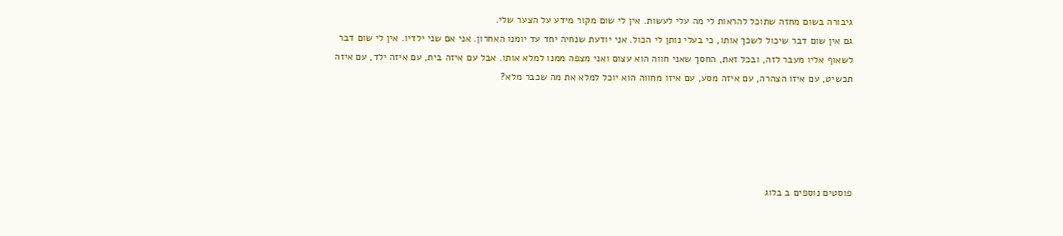גיבורה בשום מחזה שתוכל להראות לי מה עלי לעשות. אין לי שום מקור מידע על הצער שלי.
גם אין שום דבר שיכול לשכך אותו, כי בעלי נותן לי הכול. אני יודעת שנחיה יחד עד יומנו האחרון. אני אם שני ילדיו. אין לי שום דבר לשאוף אליו מעבר לזה, ובכל זאת, החסך שאני חווה הוא עצום ואני מצפה ממנו למלא אותו. אבל עם איזה בית, עם איזה ילד, עם איזה תכשיט, עם איזו הצהרה, עם איזה מסע, עם איזו מחווה הוא יוכל למלא את מה שכבר מלא?





פוסטים נוספים ב בלוג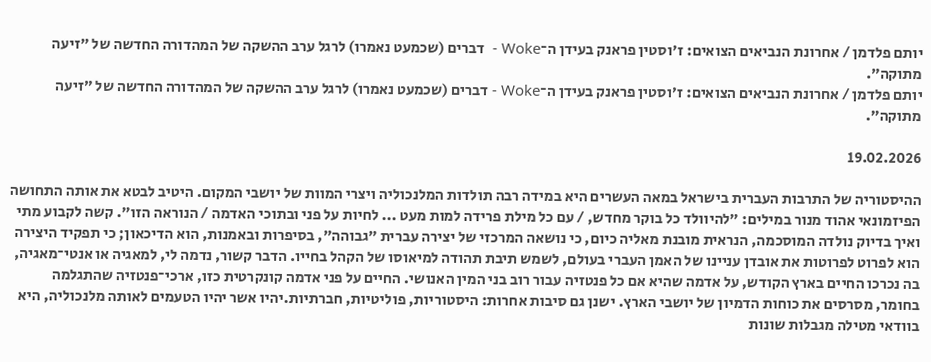יותם פלדמן / אחרונת הנביאים הצואים: ז׳וסטין פראנק בעידן ה־Woke -  דברים (שכמעט נאמרו) לרגל ערב ההשקה של המהדורה החדשה של ״זיעה מתוקה״.
יותם פלדמן / אחרונת הנביאים הצואים: ז׳וסטין פראנק בעידן ה־Woke - דברים (שכמעט נאמרו) לרגל ערב ההשקה של המהדורה החדשה של ״זיעה מתוקה״.

19.02.2026

ההיסטוריה של התרבות העברית בישראל במאה העשרים היא במידה רבה תולדות המלנכוליה ויצרי המוות של יושבי המקום. היטיב לבטא את אותה התחושה הפיזמונאי אהוד מנור במילים: ״להיוולד כל בוקר מחדש, / עם כל מילת פרידה למות מעט ... לחיות על פני ובתוכי האדמה / הנוראה הזו״. קשה לקבוע מתי ואיך בדיוק נולדה המוסכמה, הנראית מובנת מאליה כיום, כי נושאה המרכזי של יצירה עברית ״גבוהה״, בסיפרות ובאמנות, הוא הדיכאון; כי תפקיד היצירה הוא לפרוט לפרוטות את אובדן עניינו של האמן העברי בעולם, לשמש תיבת תהודה למיאוסו של הקהל בחייו. הדבר קשור, נדמה לי, למאגיה או אנטי־מאגיה, בה נכרכו החיים בארץ הקודש, על אדמה שהיא אם כל פנטזיה עבור רוב בני המין האנושי. החיים על פני אדמה קונקרטית כזו, ארכי־פנטזיה שהתגלמה בחומר, מסרסים את כוחות הדמיון של יושבי הארץ. ישנן גם סיבות אחרות: היסטוריות, פוליטיות, חברתיות.יהיו אשר יהיו הטעמים לאותה מלנכוליה, היא בוודאי מטילה מגבלות שונות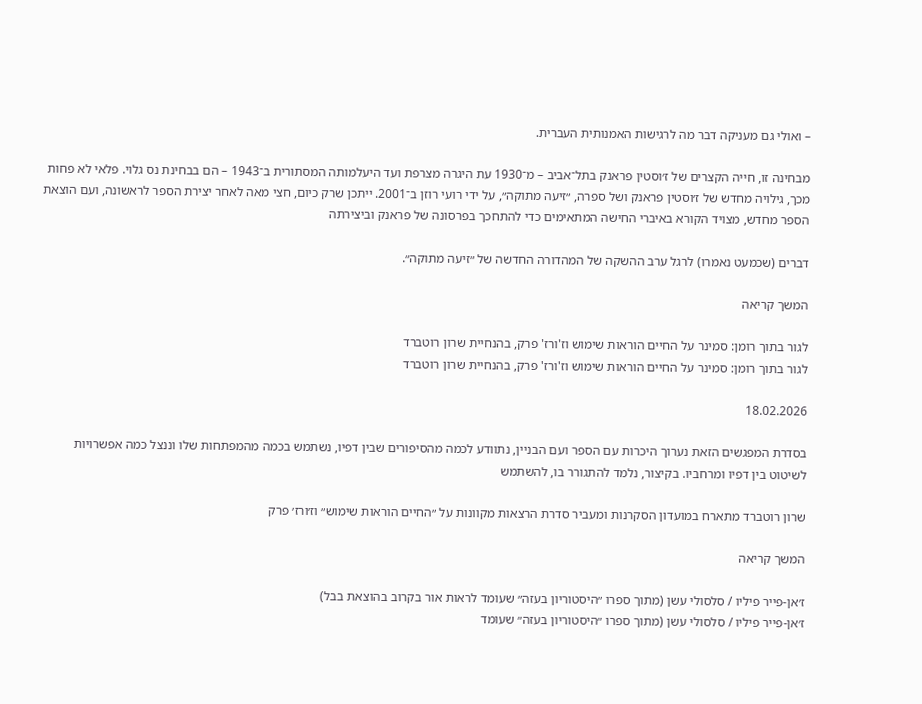– ואולי גם מעניקה דבר מה לרגישות האמנותית העברית.

מבחינה זו, חייה הקצרים של ז׳וסטין פראנק בתל־אביב – מ־1930 עת היגרה מצרפת ועד היעלמותה המסתורית ב־1943 – הם בבחינת נס גלוי. פלאי לא פחות מכך, גילויה מחדש של ז׳וסטין פראנק ושל ספרה, ״זיעה מתוקה״, על ידי רועי רוזן ב־2001. ייתכן שרק כיום, חצי מאה לאחר יצירת הספר לראשונה, ועם הוצאת הספר מחדש, מצויד הקורא באיברי החישה המתאימים כדי להתחכך בפרסונה של פראנק וביצירתה

דברים (שכמעט נאמרו) לרגל ערב ההשקה של המהדורה החדשה של ״זיעה מתוקה״.

המשך קריאה

לגור בתוך רומן: סמינר על החיים הוראות שימוש וז'ורז' פרק, בהנחיית שרון רוטברד
לגור בתוך רומן: סמינר על החיים הוראות שימוש וז'ורז' פרק, בהנחיית שרון רוטברד

18.02.2026

בסדרת המפגשים הזאת נערוך היכרות עם הספר ועם הבניין, נתוודע לכמה מהסיפורים שבין דפיו, נשתמש בכמה מהמפתחות שלו וננצל כמה אפשרויות לשיטוט בין דפיו ומרחביו. בקיצור, נלמד להתגורר בו, להשתמש

שרון רוטברד מתארח במועדון הסקרנות ומעביר סדרת הרצאות מקוונות על ״החיים הוראות שימוש״ וז׳ורז׳ פרק

המשך קריאה

ז׳אן-פייר פיליו / סלסולי עשן (מתוך ספרו ״היסטוריון בעזה״ שעומד לראות אור בקרוב בהוצאת בבל)
ז׳אן-פייר פיליו / סלסולי עשן (מתוך ספרו ״היסטוריון בעזה״ שעומד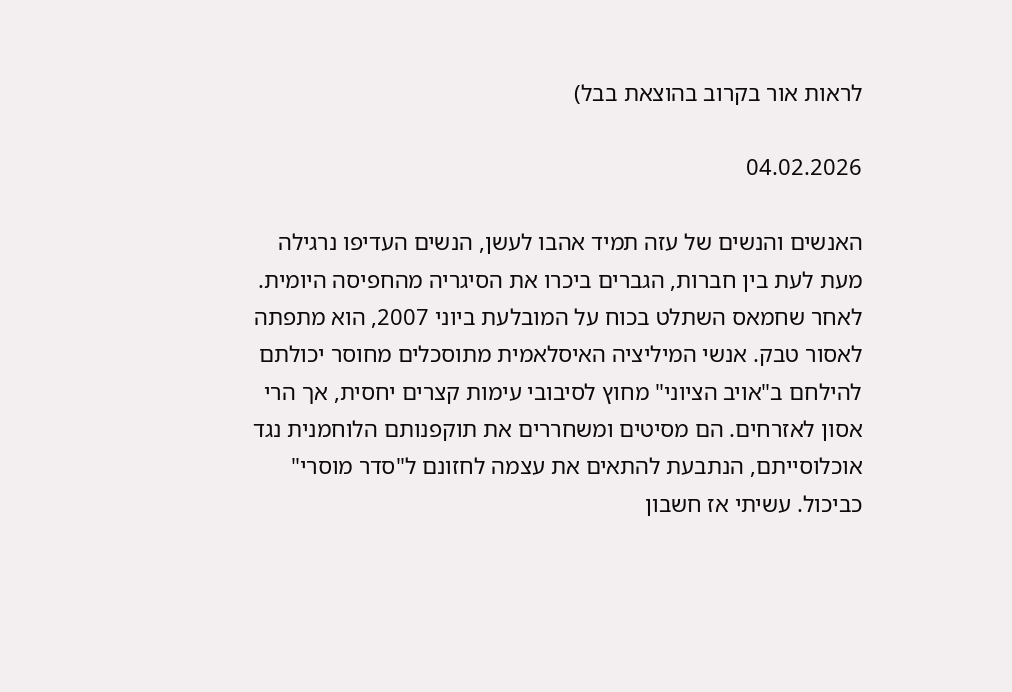לראות אור בקרוב בהוצאת בבל)

04.02.2026

האנשים והנשים של עזה תמיד אהבו לעשן, הנשים העדיפו נרגילה מעת לעת בין חברות, הגברים ביכרו את הסיגריה מהחפיסה היומית. לאחר שחמאס השתלט בכוח על המובלעת ביוני 2007, הוא מתפתה לאסור טבק. אנשי המיליציה האיסלאמית מתוסכלים מחוסר יכולתם להילחם ב"אויב הציוני" מחוץ לסיבובי עימות קצרים יחסית, אך הרי אסון לאזרחים. הם מסיטים ומשחררים את תוקפנותם הלוחמנית נגד אוכלוסייתם, הנתבעת להתאים את עצמה לחזונם ל"סדר מוסרי" כביכול. עשיתי אז חשבון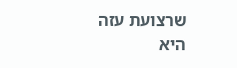שרצועת עזה היא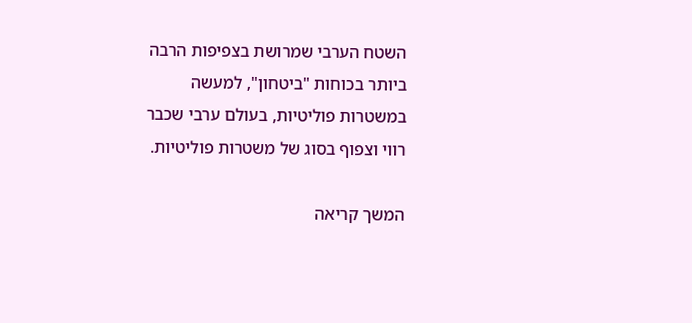השטח הערבי שמרושת בצפיפות הרבה ביותר בכוחות "ביטחון", למעשה במשטרות פוליטיות, בעולם ערבי שכבר רווי וצפוף בסוג של משטרות פוליטיות.

המשך קריאה